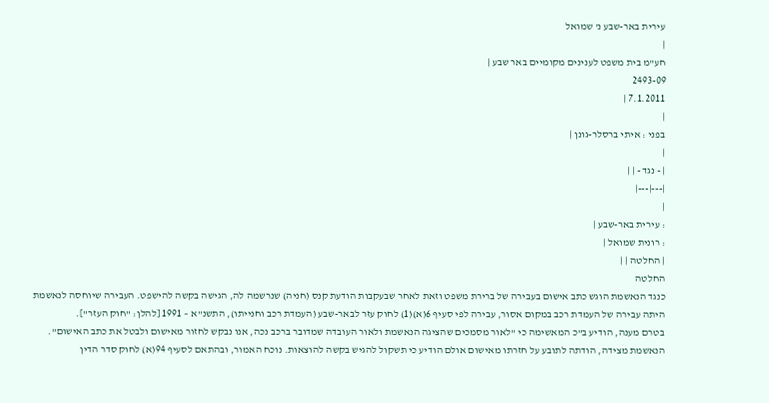עירית באר-שבע נ' שמואל
|
חע"מ בית משפט לענינים מקומיים באר שבע |
2493-09
7.1.2011 |
|
בפני : איתי ברסלר-גונן |
|
| - נגד - | |
|---|---|
|
: עירית באר-שבע |
: רונית שמואל |
| החלטה | |
החלטה
כנגד הנאשמת הוגש כתב אישום בעבירה של ברירת משפט וזאת לאחר שבעקבות הודעת קנס (חניה) שנרשמה לה, הגישה בקשה להישפט. העבירה שיוחסה לנאשמת היתה עבירה של העמדת רכב במקום אסור, עבירה לפי סעיף 6(א)(1) לחוק עזר לבאר-שבע (העמדת רכב וחנייתו), התשנ"א – 1991 [להלן: "חוק העזר"].
בטרם מענה, הודיע ב"כ המאשימה כי "לאור מסמכים שהציגה הנאשמת ולאור העובדה שמדובר ברכב נכה, אנו נבקש לחזור מאישום ולבטל את כתב האישום".
הנאשמת מצידה, הודתה לתובע על חזרתו מאישום אולם הודיע כי תשקול להגיש בקשה להוצאות. נוכח האמור, ובהתאם לסעיף 94(א) לחוק סדר הדין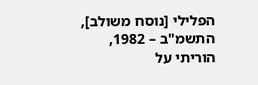הפלילי [נוסח משולב], התשמ"ב – 1982, הוריתי על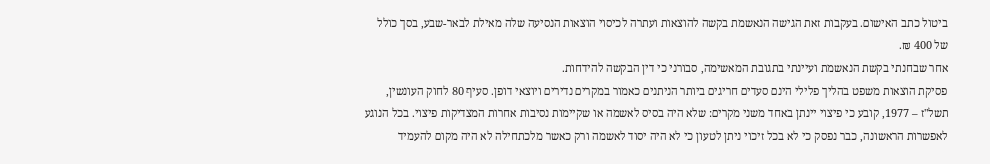ביטול כתב האישום. בעקבות זאת הגישה הנאשמת בקשה להוצאות ועתרה לכיסוי הוצאות הנסיעה שלה מאילת לבאר-שבע, בסך כולל של 400 ₪.
אחר שבחנתי בקשת הנאשמת ועיינתי בתגובת המאשימה, סבורני כי דין הבקשה להידחות.
פסיקת הוצאות משפט בהליך פלילי הינם סעדים חריגים ביותר הניתנים כאמור במקרים נדירים ויוצאי דופן. סעיף 80 לחוק העונשין, תשל"ז – 1977, קובע כי פיצוי יינתן באחד משני מקרים: שלא היה בסיס לאשמה או שקיימות נסיבות אחרות המצדיקות פיצוי. בכל הנוגע לאפשרות הראשונה, כבר נפסק כי לא בכל זיכוי ניתן לטעון כי לא היה יסוד לאשמה ורק כאשר מלכתחילה לא היה מקום להעמיד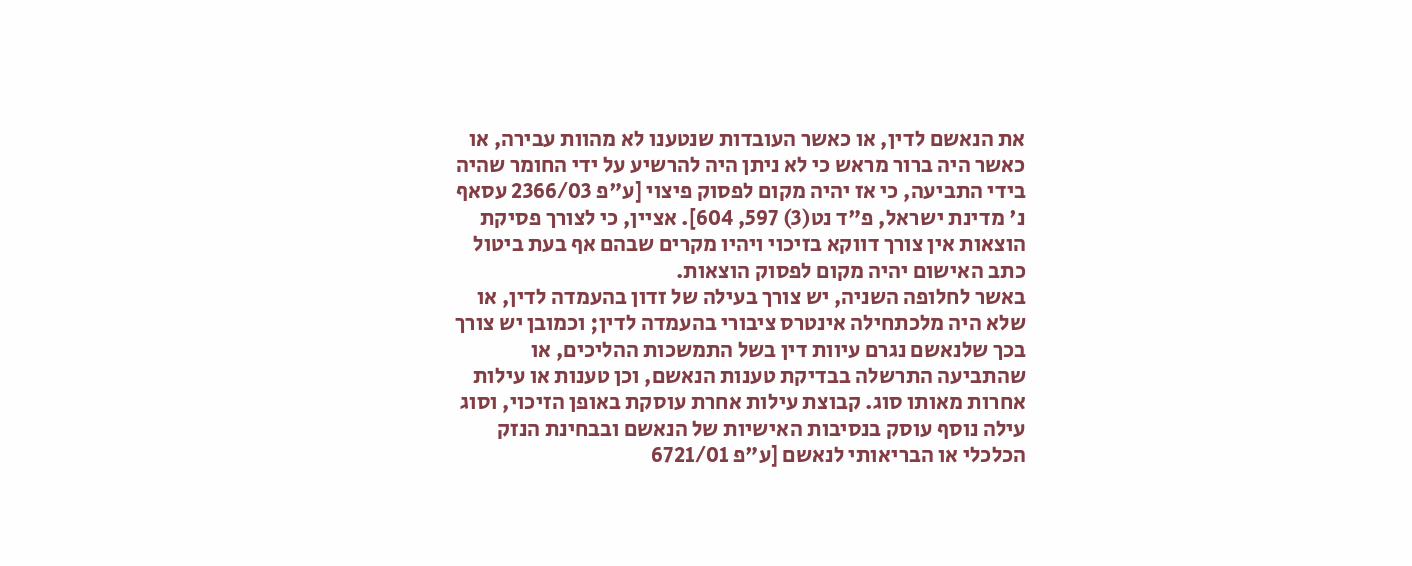את הנאשם לדין, או כאשר העובדות שנטענו לא מהוות עבירה, או כאשר היה ברור מראש כי לא ניתן היה להרשיע על ידי החומר שהיה בידי התביעה, כי אז יהיה מקום לפסוק פיצוי [ע"פ 2366/03 עסאף נ' מדינת ישראל, פ"ד נט(3) 597, 604]. אציין, כי לצורך פסיקת הוצאות אין צורך דווקא בזיכוי ויהיו מקרים שבהם אף בעת ביטול כתב האישום יהיה מקום לפסוק הוצאות.
באשר לחלופה השניה, יש צורך בעילה של זדון בהעמדה לדין, או שלא היה מלכתחילה אינטרס ציבורי בהעמדה לדין; וכמובן יש צורך בכך שלנאשם נגרם עיוות דין בשל התמשכות ההליכים, או שהתביעה התרשלה בבדיקת טענות הנאשם, וכן טענות או עילות אחרות מאותו סוג. קבוצת עילות אחרת עוסקת באופן הזיכוי, וסוג עילה נוסף עוסק בנסיבות האישיות של הנאשם ובבחינת הנזק הכלכלי או הבריאותי לנאשם [ע"פ 6721/01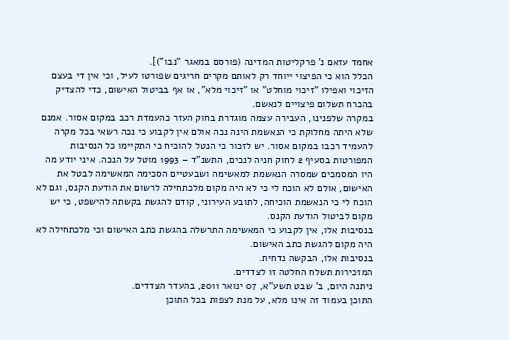אחמד עזאם נ' פרקליטות המדינה (פורסם במאגר "נבו")].
הכלל הוא כי הפיצוי ייוחד רק לאותם מקרים חריגים שפורטו לעיל, וכי אין די בעצם הזיכוי ואפילו "זיכוי מוחלט" או "זיכוי מלא", או אף בביטול האישום, כדי להצדיק בהכרח תשלום פיצויים לנאשם.
במקרה שלפנינו, העבירה עצמה מוגדרת בחוק העזר כהעמדת רכב במקום אסור. אמנם שלא היתה מחלוקת כי הנאשמת הינה נכה אולם אין לקבוע כי נכה רשאי בכל מקרה להעמיד רכבו במקום אסור. יש לזכור כי הנטל להוכיח כי התקיימו כל הנסיבות המפורטות בסעיף 2 לחוק חניה לנכים, התשנ"ד – 1993 מוטל על הנכה. איני יודע מה היו המסמכים שמסרה הנאשמת למאשימה ושבעטיים הסכימה המאשימה לבטל את האישום, אולם לא הוכח לי כי לא היה מקום מלכתחילה לרשום את הודעת הקנס, וגם לא הוכח לי כי הנאשמת הוכיחה, לתובע העירוני, קודם להגשת בקשתה להישפט, כי יש מקום לביטול הודעת הקנס.
בנסיבות אלו, אין לקבוע כי המאשימה התרשלה בהגשת כתב האישום וכי מלכתחילה לא היה מקום להגשת כתב האישום.
בנסיבות אלו, הבקשה נדחית.
המזכירות תשלח החלטה זו לצדדים.
ניתנה היום, ב' שבט תשע"א, 07 ינואר 2011, בהעדר הצדדים.
התוכן בעמוד זה אינו מלא, על מנת לצפות בכל התוכן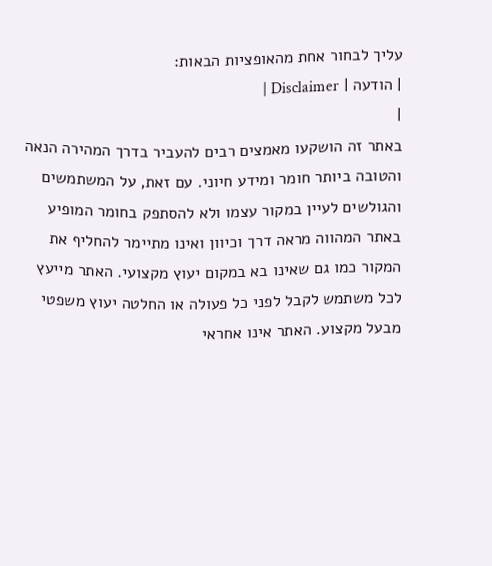עליך לבחור אחת מהאופציות הבאות:
| הודעה | Disclaimer |
|
באתר זה הושקעו מאמצים רבים להעביר בדרך המהירה הנאה והטובה ביותר חומר ומידע חיוני. עם זאת, על המשתמשים והגולשים לעיין במקור עצמו ולא להסתפק בחומר המופיע באתר המהווה מראה דרך וכיוון ואינו מתיימר להחליף את המקור כמו גם שאינו בא במקום יעוץ מקצועי. האתר מייעץ לכל משתמש לקבל לפני כל פעולה או החלטה יעוץ משפטי מבעל מקצוע. האתר אינו אחראי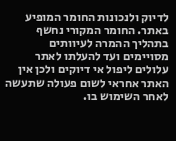לדיוק ולנכונות החומר המופיע באתר. החומר המקורי נחשף בתהליך ההמרה לעיוותים מסויימים ועד להעלתו לאתר עלולים ליפול אי דיוקים ולכן אין האתר אחראי לשום פעולה שתעשה לאחר השימוש בו.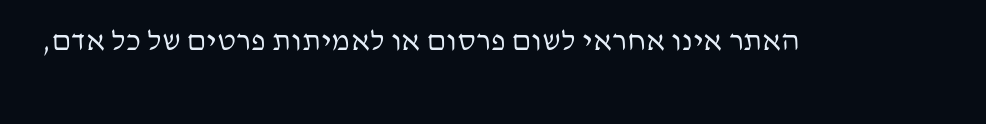האתר אינו אחראי לשום פרסום או לאמיתות פרטים של כל אדם,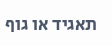תאגיד או גוף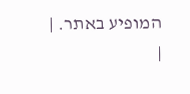המופיע באתר. |
|